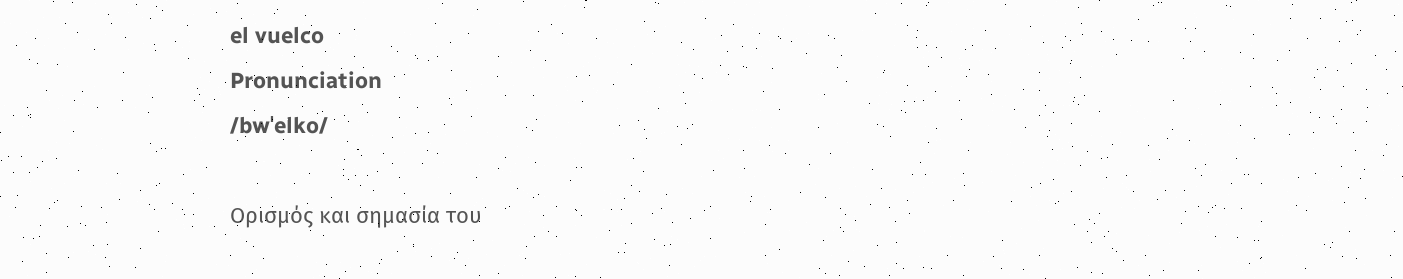el vuelco
Pronunciation
/bwˈelko/

Ορισμός και σημασία του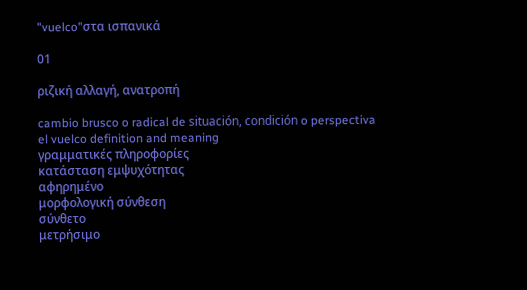"vuelco"στα ισπανικά

01

ριζική αλλαγή, ανατροπή

cambio brusco o radical de situación, condición o perspectiva
el vuelco definition and meaning
γραμματικές πληροφορίες
κατάσταση εμψυχότητας
αφηρημένο
μορφολογική σύνθεση
σύνθετο
μετρήσιμο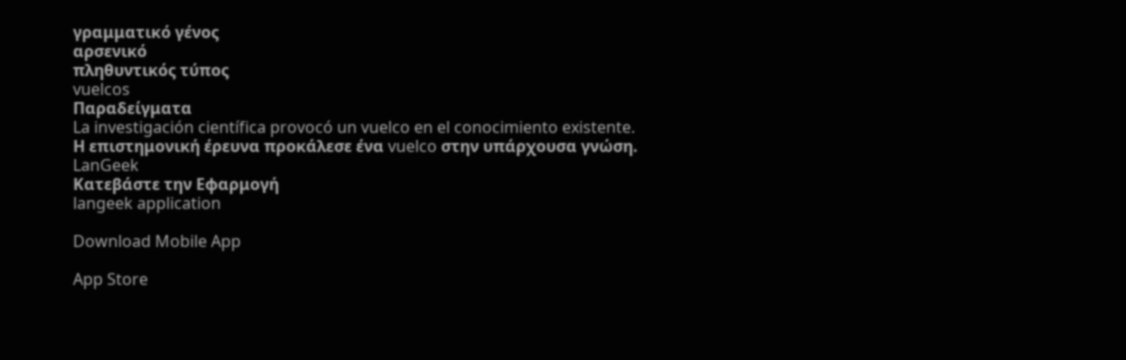γραμματικό γένος
αρσενικό
πληθυντικός τύπος
vuelcos
Παραδείγματα
La investigación científica provocó un vuelco en el conocimiento existente.
Η επιστημονική έρευνα προκάλεσε ένα vuelco στην υπάρχουσα γνώση.
LanGeek
Κατεβάστε την Εφαρμογή
langeek application

Download Mobile App

App Store